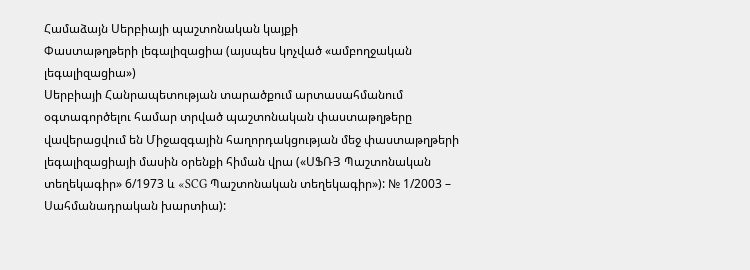Համաձայն Սերբիայի պաշտոնական կայքի
Փաստաթղթերի լեգալիզացիա (այսպես կոչված «ամբողջական լեգալիզացիա»)
Սերբիայի Հանրապետության տարածքում արտասահմանում օգտագործելու համար տրված պաշտոնական փաստաթղթերը վավերացվում են Միջազգային հաղորդակցության մեջ փաստաթղթերի լեգալիզացիայի մասին օրենքի հիման վրա («ՍՖՌՅ Պաշտոնական տեղեկագիր» 6/1973 և «SCG Պաշտոնական տեղեկագիր»): № 1/2003 – Սահմանադրական խարտիա):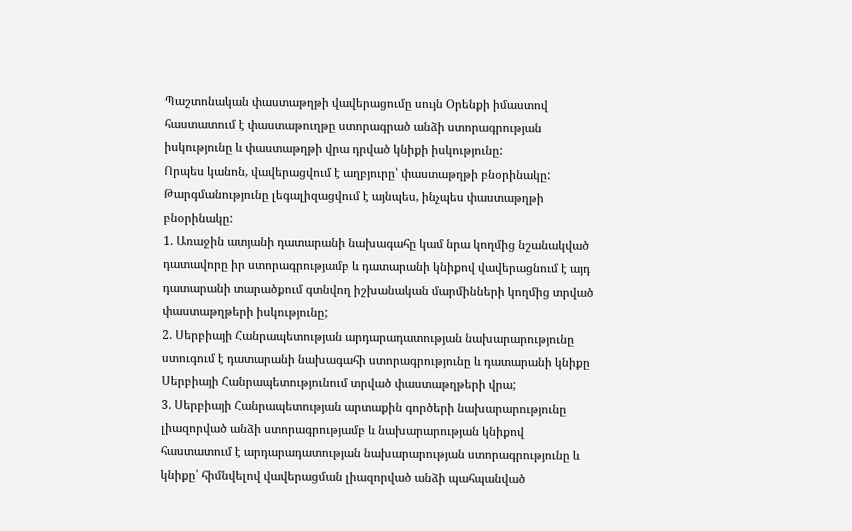Պաշտոնական փաստաթղթի վավերացումը սույն Օրենքի իմաստով հաստատում է փաստաթուղթը ստորագրած անձի ստորագրության իսկությունը և փաստաթղթի վրա դրված կնիքի իսկությունը:
Որպես կանոն, վավերացվում է աղբյուրը՝ փաստաթղթի բնօրինակը: Թարգմանությունը լեգալիզացվում է այնպես, ինչպես փաստաթղթի բնօրինակը:
1. Առաջին ատյանի դատարանի նախագահը կամ նրա կողմից նշանակված դատավորը իր ստորագրությամբ և դատարանի կնիքով վավերացնում է այդ դատարանի տարածքում գտնվող իշխանական մարմինների կողմից տրված փաստաթղթերի իսկությունը;
2. Սերբիայի Հանրապետության արդարադատության նախարարությունը ստուգում է դատարանի նախագահի ստորագրությունը և դատարանի կնիքը Սերբիայի Հանրապետությունում տրված փաստաթղթերի վրա;
3. Սերբիայի Հանրապետության արտաքին գործերի նախարարությունը լիազորված անձի ստորագրությամբ և նախարարության կնիքով հաստատում է արդարադատության նախարարության ստորագրությունը և կնիքը՝ հիմնվելով վավերացման լիազորված անձի պահպանված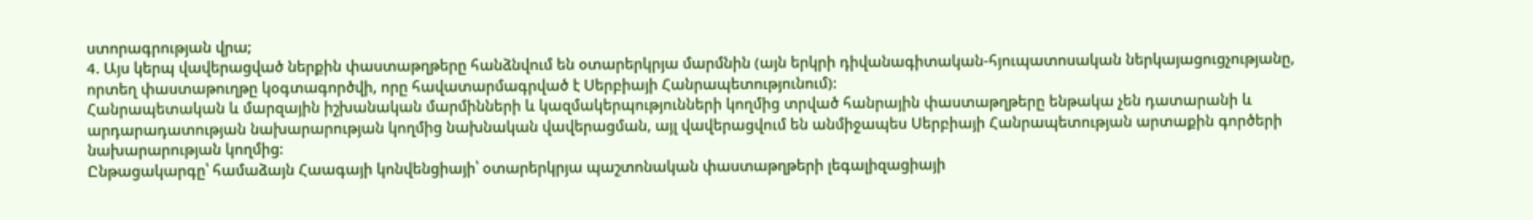ստորագրության վրա;
4. Այս կերպ վավերացված ներքին փաստաթղթերը հանձնվում են օտարերկրյա մարմնին (այն երկրի դիվանագիտական-հյուպատոսական ներկայացուցչությանը, որտեղ փաստաթուղթը կօգտագործվի, որը հավատարմագրված է Սերբիայի Հանրապետությունում):
Հանրապետական և մարզային իշխանական մարմինների և կազմակերպությունների կողմից տրված հանրային փաստաթղթերը ենթակա չեն դատարանի և արդարադատության նախարարության կողմից նախնական վավերացման, այլ վավերացվում են անմիջապես Սերբիայի Հանրապետության արտաքին գործերի նախարարության կողմից:
Ընթացակարգը՝ համաձայն Հաագայի կոնվենցիայի՝ օտարերկրյա պաշտոնական փաստաթղթերի լեգալիզացիայի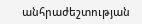անհրաժեշտության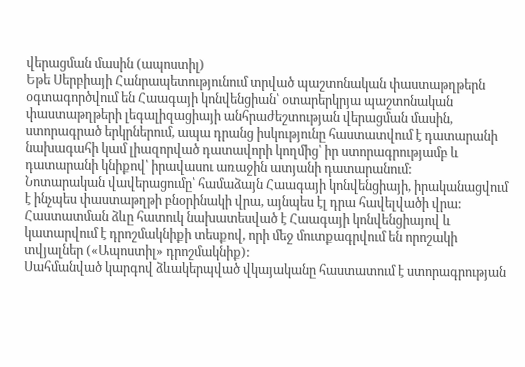վերացման մասին (ապոստիլ)
Եթե Սերբիայի Հանրապետությունում տրված պաշտոնական փաստաթղթերն օգտագործվում են Հաագայի կոնվենցիան՝ օտարերկրյա պաշտոնական փաստաթղթերի լեգալիզացիայի անհրաժեշտության վերացման մասին, ստորագրած երկրներում, ապա դրանց իսկությունը հաստատվում է դատարանի նախագահի կամ լիազորված դատավորի կողմից՝ իր ստորագրությամբ և դատարանի կնիքով՝ իրավասու առաջին ատյանի դատարանում:
Նոտարական վավերացումը՝ համաձայն Հաագայի կոնվենցիայի, իրականացվում է ինչպես փաստաթղթի բնօրինակի վրա, այնպես էլ դրա հավելվածի վրա:
Հաստատման ձևը հատուկ նախատեսված է Հաագայի կոնվենցիայով և կատարվում է դրոշմակնիքի տեսքով, որի մեջ մուտքագրվում են որոշակի տվյալներ («Ապոստիլ» դրոշմակնիք):
Սահմանված կարգով ձևակերպված վկայականը հաստատում է ստորագրության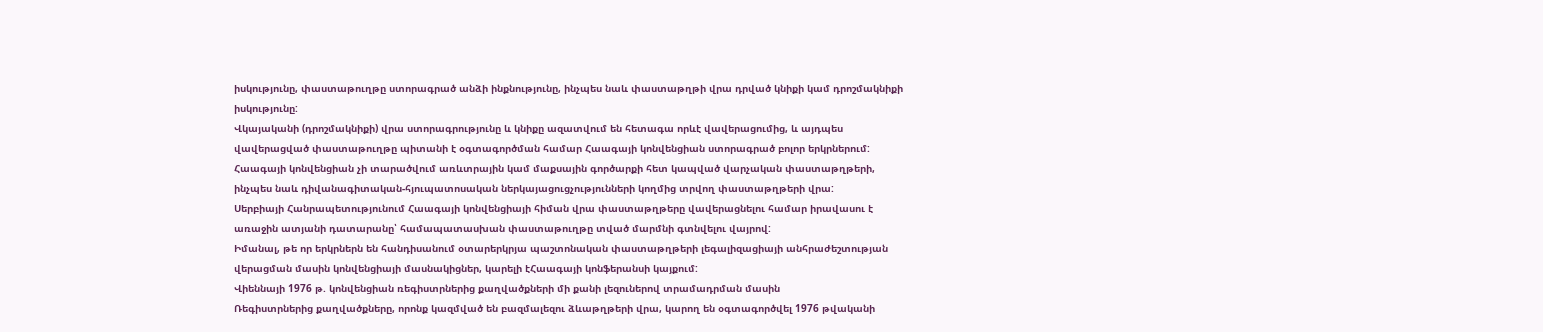իսկությունը, փաստաթուղթը ստորագրած անձի ինքնությունը, ինչպես նաև փաստաթղթի վրա դրված կնիքի կամ դրոշմակնիքի իսկությունը:
Վկայականի (դրոշմակնիքի) վրա ստորագրությունը և կնիքը ազատվում են հետագա որևէ վավերացումից, և այդպես վավերացված փաստաթուղթը պիտանի է օգտագործման համար Հաագայի կոնվենցիան ստորագրած բոլոր երկրներում:
Հաագայի կոնվենցիան չի տարածվում առևտրային կամ մաքսային գործարքի հետ կապված վարչական փաստաթղթերի, ինչպես նաև դիվանագիտական-հյուպատոսական ներկայացուցչությունների կողմից տրվող փաստաթղթերի վրա:
Սերբիայի Հանրապետությունում Հաագայի կոնվենցիայի հիման վրա փաստաթղթերը վավերացնելու համար իրավասու է առաջին ատյանի դատարանը՝ համապատասխան փաստաթուղթը տված մարմնի գտնվելու վայրով:
Իմանալ, թե որ երկրներն են հանդիսանում օտարերկրյա պաշտոնական փաստաթղթերի լեգալիզացիայի անհրաժեշտության վերացման մասին կոնվենցիայի մասնակիցներ, կարելի էՀաագայի կոնֆերանսի կայքում:
Վիեննայի 1976 թ. կոնվենցիան ռեգիստրներից քաղվածքների մի քանի լեզուներով տրամադրման մասին
Ռեգիստրներից քաղվածքները, որոնք կազմված են բազմալեզու ձևաթղթերի վրա, կարող են օգտագործվել 1976 թվականի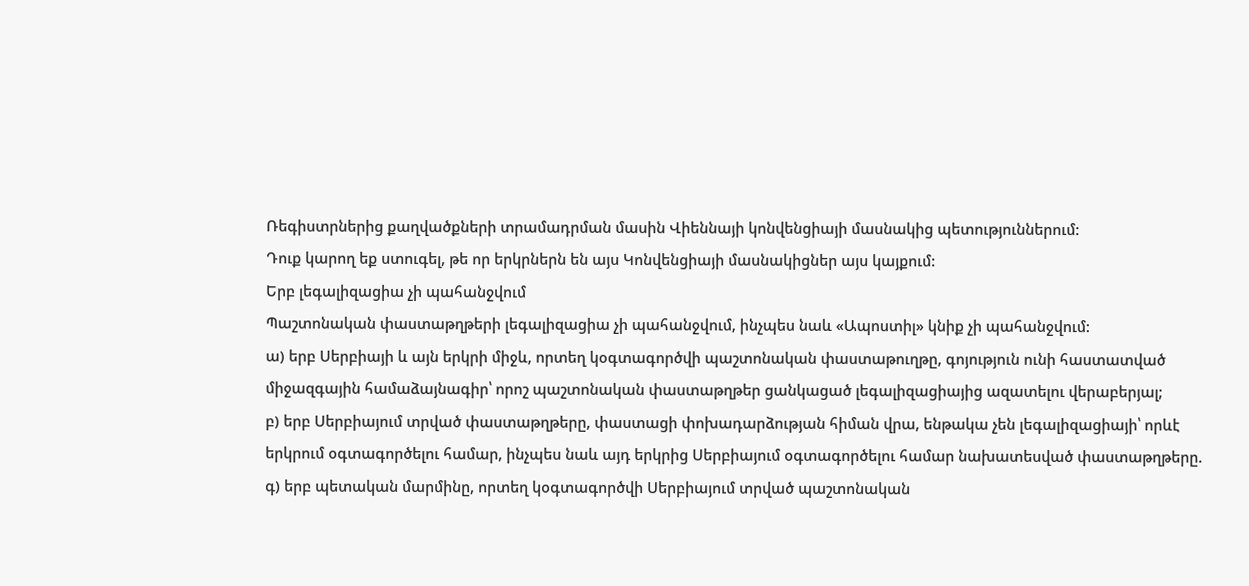Ռեգիստրներից քաղվածքների տրամադրման մասին Վիեննայի կոնվենցիայի մասնակից պետություններում:
Դուք կարող եք ստուգել, թե որ երկրներն են այս Կոնվենցիայի մասնակիցներ այս կայքում:
Երբ լեգալիզացիա չի պահանջվում
Պաշտոնական փաստաթղթերի լեգալիզացիա չի պահանջվում, ինչպես նաև «Ապոստիլ» կնիք չի պահանջվում:
ա) երբ Սերբիայի և այն երկրի միջև, որտեղ կօգտագործվի պաշտոնական փաստաթուղթը, գոյություն ունի հաստատված միջազգային համաձայնագիր՝ որոշ պաշտոնական փաստաթղթեր ցանկացած լեգալիզացիայից ազատելու վերաբերյալ;
բ) երբ Սերբիայում տրված փաստաթղթերը, փաստացի փոխադարձության հիման վրա, ենթակա չեն լեգալիզացիայի՝ որևէ երկրում օգտագործելու համար, ինչպես նաև այդ երկրից Սերբիայում օգտագործելու համար նախատեսված փաստաթղթերը.
գ) երբ պետական մարմինը, որտեղ կօգտագործվի Սերբիայում տրված պաշտոնական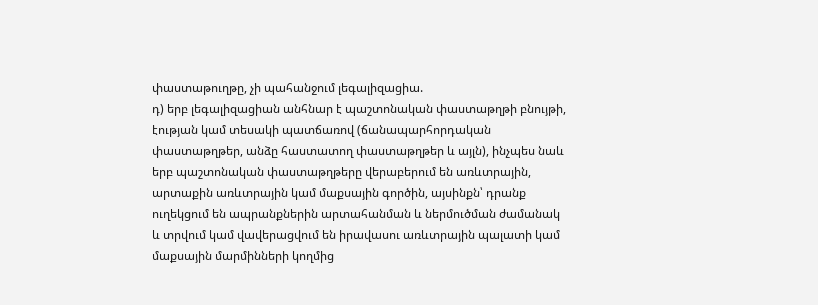փաստաթուղթը, չի պահանջում լեգալիզացիա.
դ) երբ լեգալիզացիան անհնար է պաշտոնական փաստաթղթի բնույթի, էության կամ տեսակի պատճառով (ճանապարհորդական փաստաթղթեր, անձը հաստատող փաստաթղթեր և այլն), ինչպես նաև երբ պաշտոնական փաստաթղթերը վերաբերում են առևտրային, արտաքին առևտրային կամ մաքսային գործին, այսինքն՝ դրանք ուղեկցում են ապրանքներին արտահանման և ներմուծման ժամանակ և տրվում կամ վավերացվում են իրավասու առևտրային պալատի կամ մաքսային մարմինների կողմից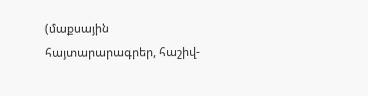(մաքսային հայտարարագրեր, հաշիվ-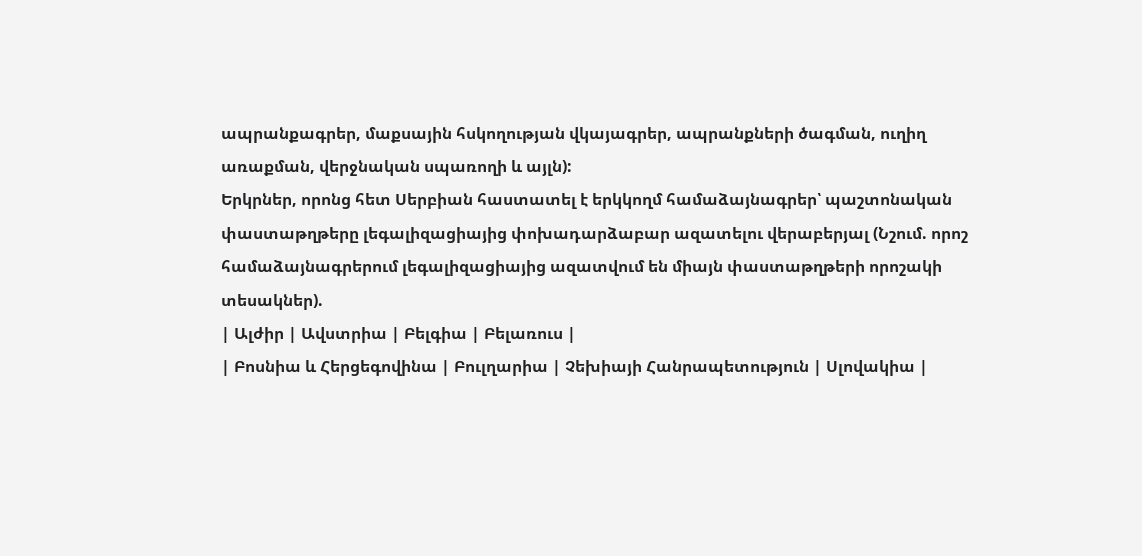ապրանքագրեր, մաքսային հսկողության վկայագրեր, ապրանքների ծագման, ուղիղ առաքման, վերջնական սպառողի և այլն):
Երկրներ, որոնց հետ Սերբիան հաստատել է երկկողմ համաձայնագրեր՝ պաշտոնական փաստաթղթերը լեգալիզացիայից փոխադարձաբար ազատելու վերաբերյալ (Նշում. որոշ համաձայնագրերում լեգալիզացիայից ազատվում են միայն փաստաթղթերի որոշակի տեսակներ).
| Ալժիր | Ավստրիա | Բելգիա | Բելառուս |
| Բոսնիա և Հերցեգովինա | Բուլղարիա | Չեխիայի Հանրապետություն | Սլովակիա |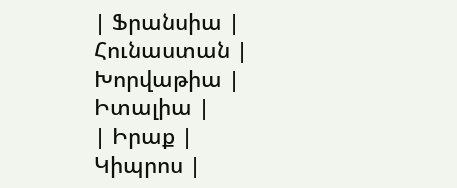| Ֆրանսիա | Հունաստան | Խորվաթիա | Իտալիա |
| Իրաք | Կիպրոս |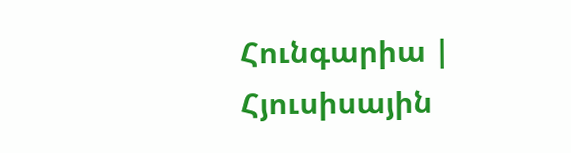Հունգարիա | Հյուսիսային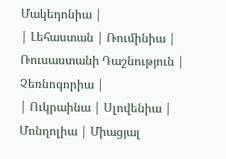Մակեդոնիա |
| Լեհաստան | Ռումինիա | Ռուսաստանի Դաշնություն | Չեռնոգորիա |
| Ուկրաինա | Սլովենիա | Մոնղոլիա | Միացյալ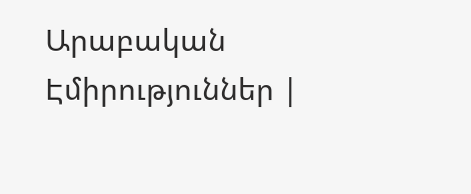Արաբական Էմիրություններ |